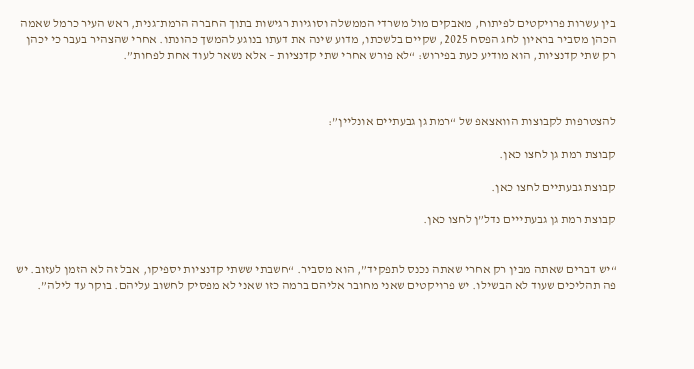בין עשרות פרויקטים לפיתוח, מאבקים מול משרדי הממשלה וסוגיות רגישות בתוך החברה הרמת־גנית, ראש העיר כרמל שאמה הכהן מסביר בראיון לחג הפסח 2025, שקיים בלשכתו, מדוע שינה את דעתו בנוגע להמשך כהונתו. אחרי שהצהיר בעבר כי יכהן רק שתי קדנציות, הוא מודיע כעת בפירוש: “לא פורש אחרי שתי קדנציות – אלא נשאר לעוד אחת לפחות”.



להצטרפות לקבוצות הוואצאפ של “רמת גן גבעתיים אונליין”:

קבוצת רמת גן לחצו כאן.

קבוצת גבעתיים לחצו כאן.

קבוצת רמת גן גבעתייים נדל”ן לחצו כאן.


“יש דברים שאתה מבין רק אחרי שאתה נכנס לתפקיד”, הוא מסביר. “חשבתי ששתי קדנציות יספיקו, אבל זה לא הזמן לעזוב. יש פה תהליכים שעוד לא הבשילו. יש פרויקטים שאני מחובר אליהם ברמה כזו שאני לא מפסיק לחשוב עליהם. בוקר עד לילה”.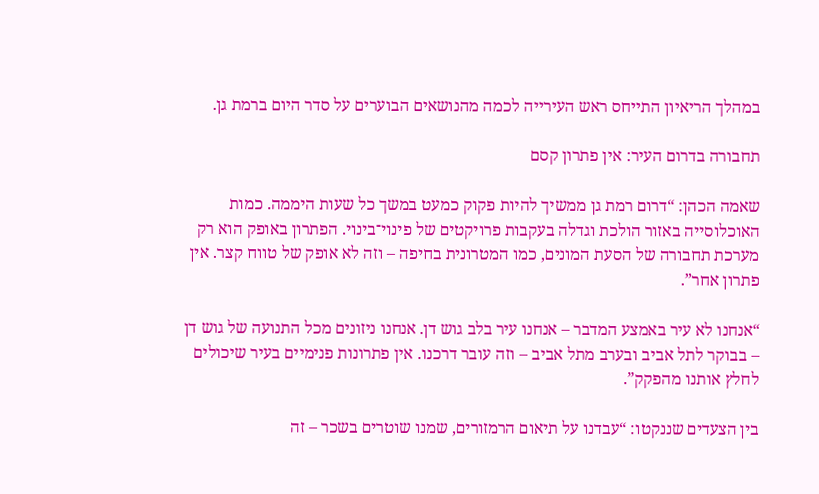במהלך הריאיון התייחס ראש העירייה לכמה מהנושאים הבוערים על סדר היום ברמת גן.

תחבורה בדרום העיר: אין פתרון קסם

שאמה הכהן: “דרום רמת גן ממשיך להיות פקוק כמעט במשך כל שעות היממה. כמות האוכלוסייה באזור הולכת וגדלה בעקבות פרויקטים של פינוי־בינוי. הפתרון באופק הוא רק מערכת תחבורה של הסעת המונים, כמו המטרונית בחיפה – וזה לא אופק של טווח קצר. אין פתרון אחר”.

“אנחנו לא עיר באמצע המדבר – אנחנו עיר בלב גוש דן. אנחנו ניזונים מכל התנועה של גוש דן – בבוקר לתל אביב ובערב מתל אביב – וזה עובר דרכנו. אין פתרונות פנימיים בעיר שיכולים לחלץ אותנו מהפקק”.

בין הצעדים שננקטו: “עבדנו על תיאום הרמזורים, שמנו שוטרים בשכר – זה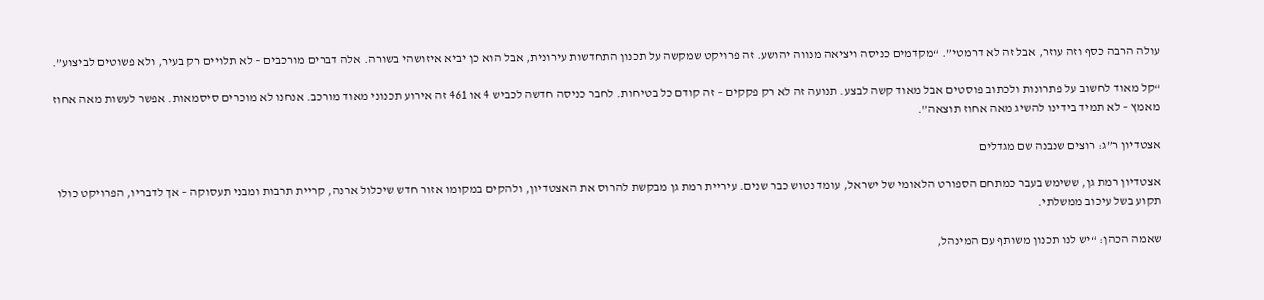עולה הרבה כסף וזה עוזר, אבל זה לא דרמטי”. “מקדמים כניסה ויציאה מנווה יהושע. זה פרויקט שמקשה על תכנון התחדשות עירונית, אבל הוא כן יביא איזושהי בשורה. אלה דברים מורכבים – לא תלויים רק בעיר, ולא פשוטים לביצוע”.

“קל מאוד לחשוב על פתרונות ולכתוב פוסטים אבל מאוד קשה לבצע. תנועה זה לא רק פקקים – זה קודם כל בטיחות. לחבר כניסה חדשה לכביש 4 או 461 זה אירוע תכנוני מאוד מורכב. אנחנו לא מוכרים סיסמאות. אפשר לעשות מאה אחוז מאמץ – לא תמיד בידינו להשיג מאה אחוז תוצאה”.

אצטדיון ר”ג: רוצים שנבנה שם מגדלים

אצטדיון רמת גן, ששימש בעבר כמתחם הספורט הלאומי של ישראל, עומד נטוש כבר שנים. עיריית רמת גן מבקשת להרוס את האצטדיון, ולהקים במקומו אזור חדש שיכלול ארנה, קריית תרבות ומבני תעסוקה – אך לדבריו, הפרויקט כולו תקוע בשל עיכוב ממשלתי.

שאמה הכהן: “יש לנו תכנון משותף עם המינהל,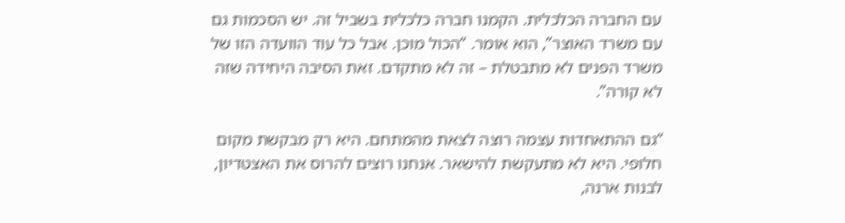עם החברה הכלכלית. הקמנו חברה כלכלית בשביל זה. יש הסכמות גם עם משרד האוצר”, הוא אומר. “הכול מוכן. אבל כל עוד הוועדה הזו של משרד הפנים לא מתבטלת – זה לא מתקדם. זאת הסיבה היחידה שזה לא קורה”.

“גם ההתאחדות עצמה רוצה לצאת מהמתחם. היא רק מבקשת מקום חלופי. היא לא מתעקשת להישאר. אנחנו רוצים להרוס את האצטדיון, לבנות ארנה,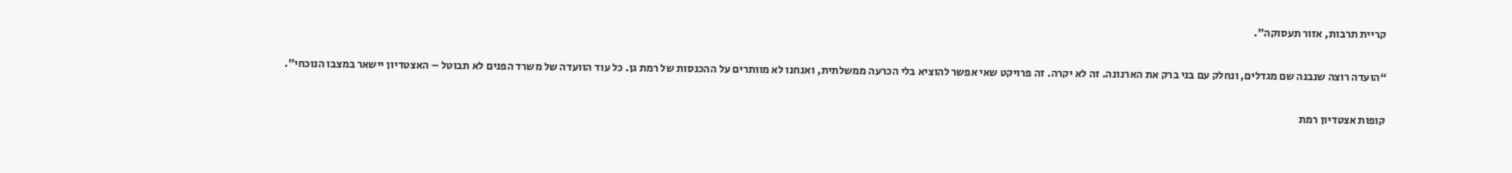קריית תרבות, אזור תעסוקה”.

“הועדה רוצה שנבנה שם מגדלים, ונחלק עם בני ברק את הארנונה. זה לא יקרה. זה פרויקט שאי אפשר להוציא בלי הכרעה ממשלתית, ואנחנו לא מוותרים על ההכנסות של רמת גן. כל עוד הוועדה של משרד הפנים לא תבוטל – האצטדיון יישאר במצבו הנוכחי”.

קופות אצטדיון רמת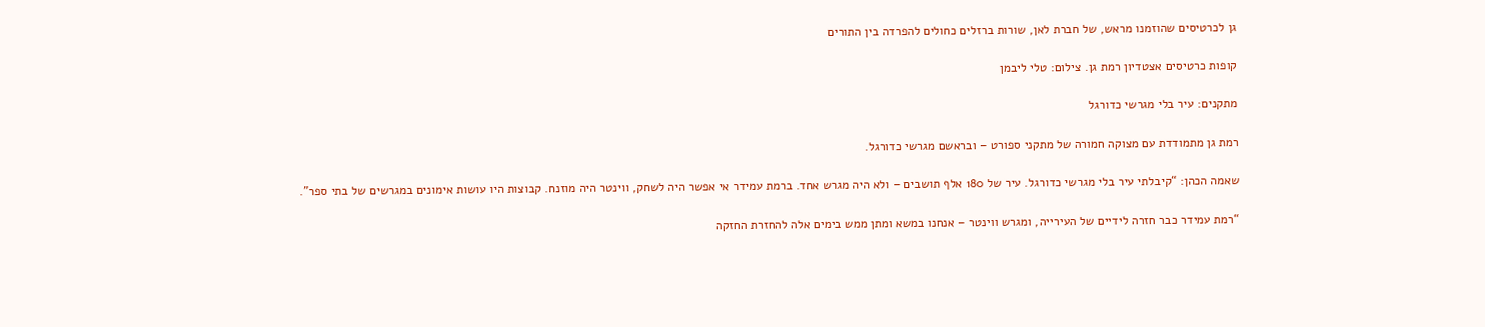גן לכרטיסים שהוזמנו מראש, של חברת לאן, שורות ברזלים כחולים להפרדה בין התורים

קופות כרטיסים אצטדיון רמת גן. צילום: טלי ליבמן

מתקנים: עיר בלי מגרשי כדורגל

רמת גן מתמודדת עם מצוקה חמורה של מתקני ספורט – ובראשם מגרשי כדורגל.

שאמה הכהן: “קיבלתי עיר בלי מגרשי כדורגל. עיר של 180 אלף תושבים – ולא היה מגרש אחד. ברמת עמידר אי אפשר היה לשחק, ווינטר היה מוזנח. קבוצות היו עושות אימונים במגרשים של בתי ספר”.

“רמת עמידר כבר חזרה לידיים של העירייה, ומגרש ווינטר – אנחנו במשא ומתן ממש בימים אלה להחזרת החזקה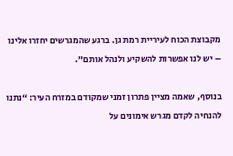מקבוצת הכוח לעיריית רמת גן. ברגע שהמגרשים יחזרו אלינו – יש לנו אפשרות להשקיע ולנהל אותם”.

בנוסף, שאמה מציין פתרון זמני שמקודם במזרח העיר: “נתנו להנחיה לקדם מגרש אימונים על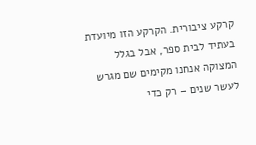קרקע ציבורית. הקרקע הזו מיועדת בעתיד לבית ספר, אבל בגלל המצוקה אנחנו מקימים שם מגרש לעשר שנים – רק כדי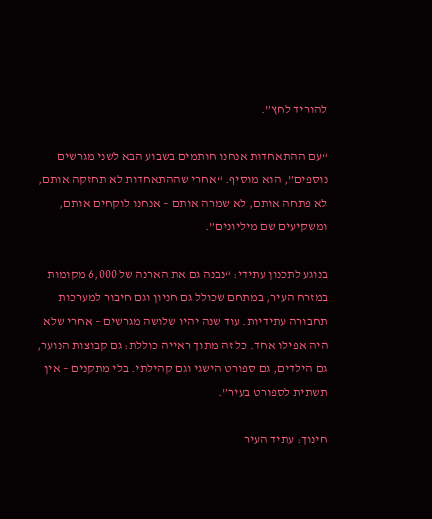להוריד לחץ”.

“עם ההתאחדות אנחנו חותמים בשבוע הבא לשני מגרשים נוספים”, הוא מוסיף. “אחרי שההתאחדות לא תחזקה אותם, לא פתחה אותם, לא שמרה אותם – אנחנו לוקחים אותם, ומשקיעים שם מיליונים”.

בנוגע לתכנון עתידי: “נבנה גם את הארנה של 6,000 מקומות במזרח העיר, במתחם שכולל גם חניון וגם חיבור למערכות תחבורה עתידיות. עוד שנה יהיו שלושה מגרשים – אחרי שלא היה אפילו אחד. כל זה מתוך ראייה כוללת: גם קבוצות הנוער, גם הילדים, גם ספורט הישגי וגם קהילתי. בלי מתקנים – אין תשתית לספורט בעיר”.

חינוך: עתיד העיר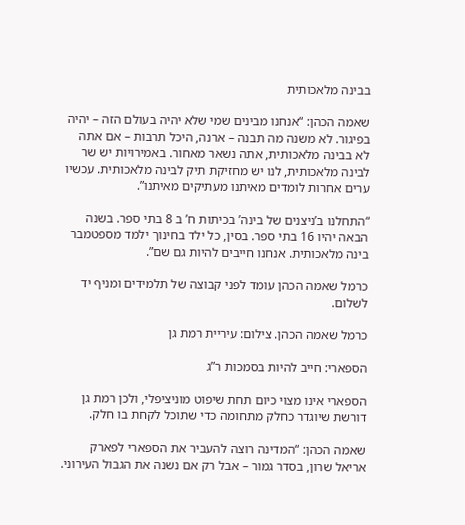בבינה מלאכותית

שאמה הכהן: “אנחנו מבינים שמי שלא יהיה בעולם הזה – יהיה בפיגור. לא משנה מה תבנה – ארנה, היכל תרבות – אם אתה לא בבינה מלאכותית, אתה נשאר מאחור. באמירויות יש שר לבינה מלאכותית, לנו יש מחזיקת תיק לבינה מלאכותית. עכשיו ערים אחרות לומדים מאיתנו מעתיקים מאיתנו”.

“התחלנו ב’ניצנים של בינה’ בכיתות ח’ ב 8 בתי ספר. בשנה הבאה יהיו 16 בתי ספר. בסין, כל ילד בחינוך ילמד מספטמבר בינה מלאכותית. אנחנו חייבים להיות גם שם”.

כרמל שאמה הכהן עומד לפני קבוצה של תלמידים ומניף יד לשלום.

כרמל שאמה הכהן. צילום: עיריית רמת גן

הספארי: חייב להיות בסמכות ר”ג

הספארי אינו מצוי כיום תחת שיפוט מוניציפלי, ולכן רמת גן דורשת שיוגדר כחלק מתחומה כדי שתוכל לקחת בו חלק.

שאמה הכהן: “המדינה רוצה להעביר את הספארי לפארק אריאל שרון, בסדר גמור – אבל רק אם נשנה את הגבול העירוני.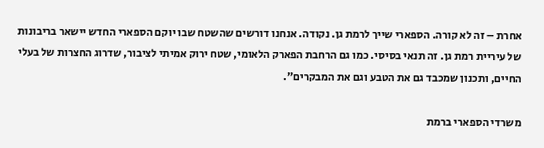אחרת – זה לא קורה. הספארי שייך לרמת גן. נקודה. אנחנו דורשים שהשטח שבו יוקם הספארי החדש יישאר בריבונות של עיריית רמת גן. זה תנאי בסיסי. כמו גם הרחבת הפארק הלאומי, שטח ירוק אמיתי לציבור, שדרוג החצרות של בעלי החיים, ותכנון שמכבד גם את הטבע וגם את המבקרים”.

משרדי הספארי ברמת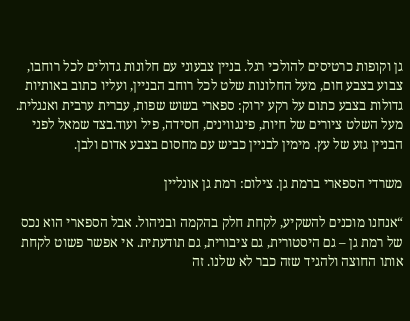גן וקופות כרטיסים להולכי רגל. בניין צבעוני עם חלונות גדולים לכל רוחבו, צבוע בצבע חום, מעל החלונות שלט לכל רוחב הבניין, ועליו כתוב באותיות גדולות בצבע כתום על רקע ירוק: ספארי בשוש שפות, עברית ערבית ואנגלית. מעל השלט ציורים של חיות, פינגווינים, חסידה, פיל ועוד.בצד שמאל לפני הבניין גזע של עץ. מימין לבניין כביש עם מחסום בצבע אדום ולבן.

משרדי הספארי ברמת גן. צילום: רמת גן אונליין

“אנחנו מוכנים להשקיע, לקחת חלק בהקמה ובניהול. אבל הספארי הוא נכס של רמת גן – גם היסטורית, גם ציבורית, גם תודעתית. אי אפשר פשוט לקחת אותו החוצה ולהגיד שזה כבר לא שלנו. זה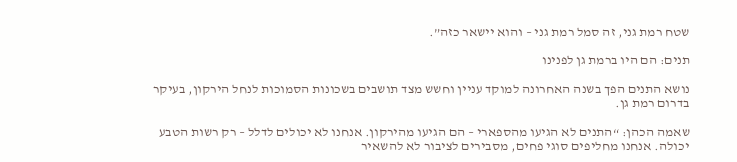שטח רמת גני, זה סמל רמת גני – והוא יישאר כזה”.

תנים: הם היו ברמת גן לפנינו

נושא התנים הפך בשנה האחרונה למוקד עניין וחשש מצד תושבים בשכונות הסמוכות לנחל הירקון, בעיקר בדרום רמת גן.

שאמה הכהן: “התנים לא הגיעו מהספארי – הם הגיעו מהירקון. אנחנו לא יכולים לדלל – רק רשות הטבע יכולה. אנחנו מחליפים סוגי פחים, מסבירים לציבור לא להשאיר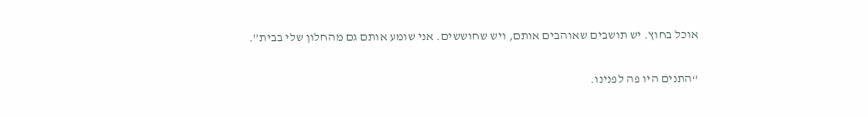אוכל בחוץ. יש תושבים שאוהבים אותם, ויש שחוששים. אני שומע אותם גם מהחלון שלי בבית”.

“התנים היו פה לפנינו.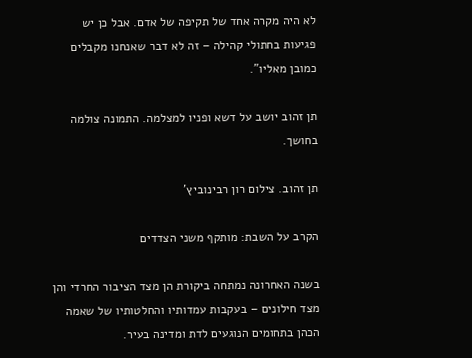לא היה מקרה אחד של תקיפה של אדם. אבל כן יש פגיעות בחתולי קהילה – זה לא דבר שאנחנו מקבלים כמובן מאליו”.

תן זהוב יושב על דשא ופניו למצלמה. התמונה צולמה בחושך.

תן זהוב. צילום רון רבינוביץ’

הקרב על השבת: מותקף משני הצדדים

בשנה האחרונה נמתחה ביקורת הן מצד הציבור החרדי והן מצד חילונים – בעקבות עמדותיו והחלטותיו של שאמה הכהן בתחומים הנוגעים לדת ומדינה בעיר.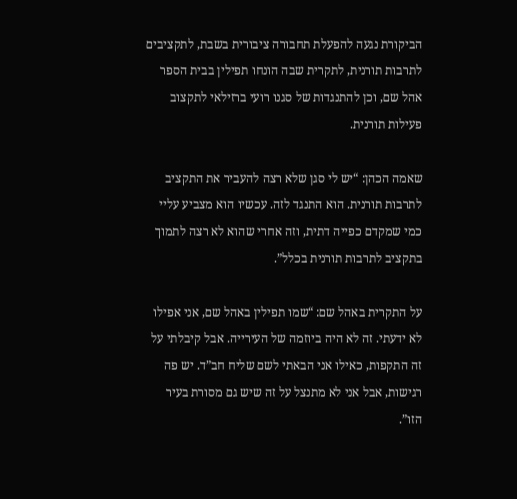הביקורת נגעה להפעלת תחבורה ציבורית בשבת, לתקציבים לתרבות תורנית, לתקרית שבה הונחו תפילין בבית הספר אהל שם, וכן להתנגדות של סגנו רועי ברזילאי לתקצוב פעילות תורנית.

שאמה הכהן: “יש לי סגן שלא רצה להעביר את התקציב לתרבות תורנית. הוא התנגד לזה. עכשיו הוא מצביע עליי כמי שמקדם כפייה דתית, וזה אחרי שהוא לא רצה לתמוך בתקציב לתרבות תורנית בכלל”.

על התקרית באהל שם: “שמו תפילין באהל שם, אני אפילו לא ידעתי. זה לא היה ביוזמה של העירייה. אבל קיבלתי על זה התקפות, כאילו אני הבאתי לשם שליח חב”ד. יש פה רגישות, אבל אני לא מתנצל על זה שיש גם מסורת בעיר הזו”.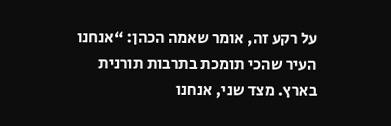על רקע זה, אומר שאמה הכהן: “אנחנו העיר שהכי תומכת בתרבות תורנית בארץ. מצד שני, אנחנו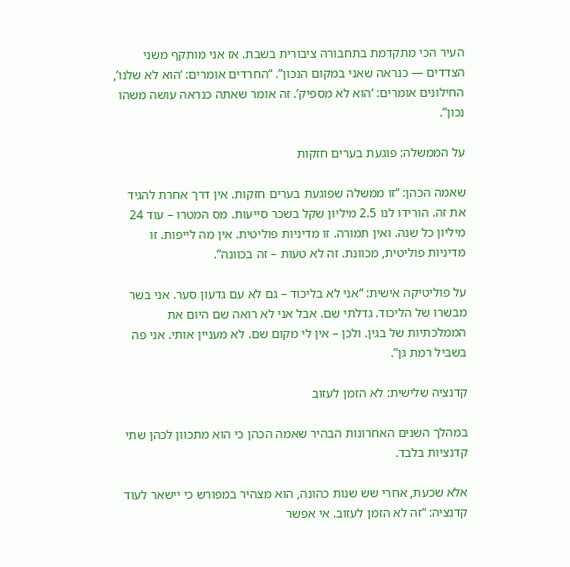העיר הכי מתקדמת בתחבורה ציבורית בשבת. אז אני מותקף משני הצדדים — כנראה שאני במקום הנכון”. “החרדים אומרים: ‘הוא לא שלנו’, החילונים אומרים: ‘הוא לא מספיק’. זה אומר שאתה כנראה עושה משהו נכון”.

על הממשלה: פוגעת בערים חזקות

שאמה הכהן: “זו ממשלה שפוגעת בערים חזקות. אין דרך אחרת להגיד את זה. הורידו לנו 2.5 מיליון שקל בשכר סייעות. מס המטרו – עוד 24 מיליון כל שנה. ואין תמורה. זו מדיניות פוליטית. אין מה לייפות. זו מדיניות פוליטית, מכוונת. זה לא טעות – זה בכוונה”.

על פוליטיקה אישית: “אני לא בליכוד – גם לא עם גדעון סער. אני בשר מבשרו של הליכוד. גדלתי שם. אבל אני לא רואה שם היום את הממלכתיות של בגין. ולכן – אין לי מקום שם. לא מעניין אותי. אני פה בשביל רמת גן”.

קדנציה שלישית: לא הזמן לעזוב

במהלך השנים האחרונות הבהיר שאמה הכהן כי הוא מתכוון לכהן שתי קדנציות בלבד.

אלא שכעת, אחרי שש שנות כהונה, הוא מצהיר במפורש כי יישאר לעוד קדנציה: “זה לא הזמן לעזוב. אי אפשר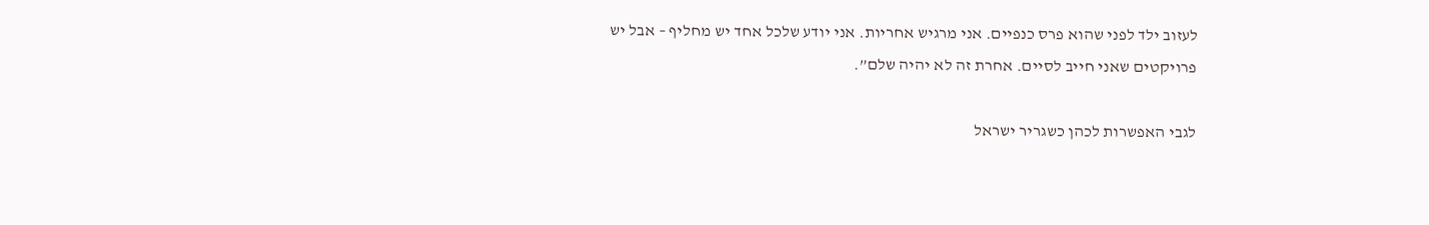לעזוב ילד לפני שהוא פרס כנפיים. אני מרגיש אחריות. אני יודע שלכל אחד יש מחליף – אבל יש פרויקטים שאני חייב לסיים. אחרת זה לא יהיה שלם”.

לגבי האפשרות לכהן כשגריר ישראל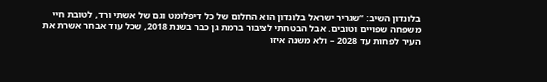בלונדון השיב: “שגריר ישראל בלונדון הוא החלום של כל דיפלומט וגם של אשתי ורד, לטובת חיי משפחה שפויים וטובים. אבל הבטחתי לציבור ברמת גן כבר בשנת 2018, שכל עוד אבחר אשרת את העיר לפחות עד 2028 – ולא משנה איזו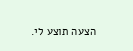הצעה תוצע לי.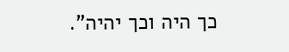כך היה וכך יהיה”.